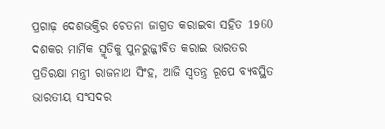ପ୍ରଗାଢ଼ ଦେଶଭକ୍ତିର ଚେତନା ଜାଗ୍ରତ କରାଇବା ସହିତ 1960 ଦଶକର ମାର୍ମିକ ସ୍ମୃତିକୁ ପୁନରୁଜ୍ଜୀବିତ କରାଇ ଭାରତର ପ୍ରତିରକ୍ଷା ମନ୍ତ୍ରୀ ରାଜନାଥ ସିଂହ, ଆଜି ସ୍ବତନ୍ତ୍ର ରୂପେ ବ୍ୟବସ୍ଥିତ ଭାରତୀୟ ସଂସଦର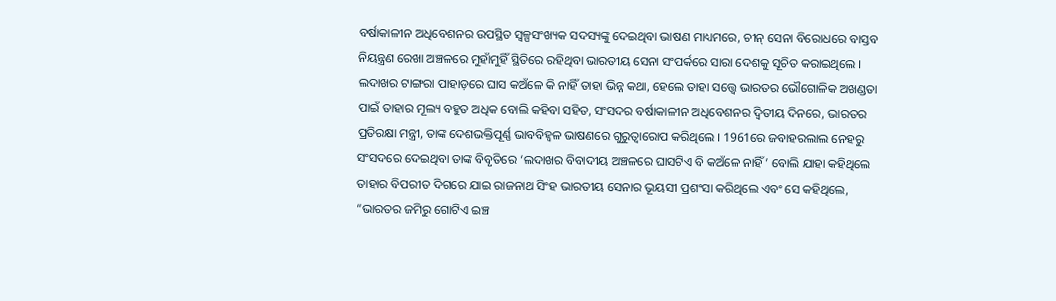ବର୍ଷାକାଳୀନ ଅଧିବେଶନର ଉପସ୍ଥିତ ସ୍ବଳ୍ପସଂଖ୍ୟକ ସଦସ୍ୟଙ୍କୁ ଦେଇଥିବା ଭାଷଣ ମାଧ୍ୟମରେ, ଚୀନ୍ ସେନା ବିରୋଧରେ ବାସ୍ତବ ନିୟନ୍ତ୍ରଣ ରେଖା ଅଞ୍ଚଳରେ ମୁହାଁମୁହିଁ ସ୍ଥିତିରେ ରହିଥିବା ଭାରତୀୟ ସେନା ସଂପର୍କରେ ସାରା ଦେଶକୁ ସୂଚିତ କରାଇଥିଲେ ।
ଲଦାଖର ଟାଙ୍ଗରା ପାହାଡ଼ରେ ଘାସ କଅଁଳେ କି ନାହିଁ ତାହା ଭିନ୍ନ କଥା, ହେଲେ ତାହା ସତ୍ତ୍ବେ ଭାରତର ଭୌଗୋଳିକ ଅଖଣ୍ଡତା ପାଇଁ ତାହାର ମୂଲ୍ୟ ବହୁତ ଅଧିକ ବୋଲି କହିବା ସହିତ, ସଂସଦର ବର୍ଷାକାଳୀନ ଅଧିବେଶନର ଦ୍ବିତୀୟ ଦିନରେ, ଭାରତର ପ୍ରତିରକ୍ଷା ମନ୍ତ୍ରୀ, ତାଙ୍କ ଦେଶଭକ୍ତିପୂର୍ଣ୍ଣ ଭାବବିହ୍ବଳ ଭାଷଣରେ ଗୁରୁତ୍ବାରୋପ କରିଥିଲେ । 1961ରେ ଜବାହରଲାଲ ନେହରୁ ସଂସଦରେ ଦେଇଥିବା ତାଙ୍କ ବିବୃତିରେ ‘ଲଦାଖର ବିବାଦୀୟ ଅଞ୍ଚଳରେ ଘାସଟିଏ ବି କଅଁଳେ ନାହିଁ’ ବୋଲି ଯାହା କହିଥିଲେ ତାହାର ବିପରୀତ ଦିଗରେ ଯାଇ ରାଜନାଥ ସିଂହ ଭାରତୀୟ ସେନାର ଭୂୟସୀ ପ୍ରଶଂସା କରିଥିଲେ ଏବଂ ସେ କହିଥିଲେ, “ଭାରତର ଜମିରୁ ଗୋଟିଏ ଇଞ୍ଚ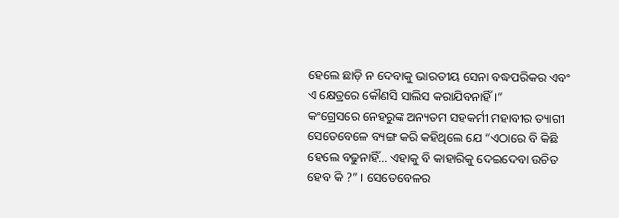ହେଲେ ଛାଡ଼ି ନ ଦେବାକୁ ଭାରତୀୟ ସେନା ବଦ୍ଧପରିକର ଏବଂ ଏ କ୍ଷେତ୍ରରେ କୌଣସି ସାଲିସ କରାଯିବନାହିଁ ।”
କଂଗ୍ରେସରେ ନେହରୁଙ୍କ ଅନ୍ୟତମ ସହକର୍ମୀ ମହାବୀର ତ୍ୟାଗୀ ସେତେବେଳେ ବ୍ୟଙ୍ଗ କରି କହିଥିଲେ ଯେ “ଏଠାରେ ବି କିଛି ହେଲେ ବଢୁନାହିଁ... ଏହାକୁ ବି କାହାରିକୁ ଦେଇଦେବା ଉଚିତ ହେବ କି ?” । ସେତେବେଳର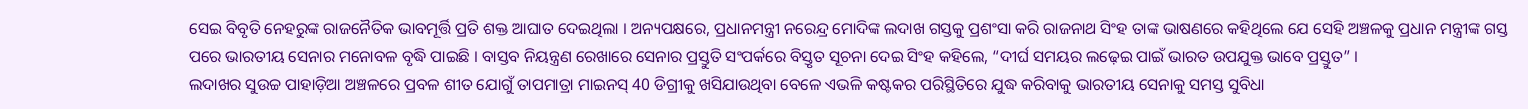ସେଇ ବିବୃତି ନେହରୁଙ୍କ ରାଜନୈତିକ ଭାବମୂର୍ତ୍ତି ପ୍ରତି ଶକ୍ତ ଆଘାତ ଦେଇଥିଲା । ଅନ୍ୟପକ୍ଷରେ, ପ୍ରଧାନମନ୍ତ୍ରୀ ନରେନ୍ଦ୍ର ମୋଦିଙ୍କ ଲଦାଖ ଗସ୍ତକୁ ପ୍ରଶଂସା କରି ରାଜନାଥ ସିଂହ ତାଙ୍କ ଭାଷଣରେ କହିଥିଲେ ଯେ ସେହି ଅଞ୍ଚଳକୁ ପ୍ରଧାନ ମନ୍ତ୍ରୀଙ୍କ ଗସ୍ତ ପରେ ଭାରତୀୟ ସେନାର ମନୋବଳ ବୃଦ୍ଧି ପାଇଛି । ବାସ୍ତବ ନିୟନ୍ତ୍ରଣ ରେଖାରେ ସେନାର ପ୍ରସ୍ତୁତି ସଂପର୍କରେ ବିସ୍ତୃତ ସୂଚନା ଦେଇ ସିଂହ କହିଲେ, “ଦୀର୍ଘ ସମୟର ଲଢ଼େଇ ପାଇଁ ଭାରତ ଉପଯୁକ୍ତ ଭାବେ ପ୍ରସ୍ତୁତ” ।
ଲଦାଖର ସୁଉଚ୍ଚ ପାହାଡ଼ିଆ ଅଞ୍ଚଳରେ ପ୍ରବଳ ଶୀତ ଯୋଗୁଁ ତାପମାତ୍ରା ମାଇନସ୍ 40 ଡିଗ୍ରୀକୁ ଖସିଯାଉଥିବା ବେଳେ ଏଭଳି କଷ୍ଟକର ପରିସ୍ଥିତିରେ ଯୁଦ୍ଧ କରିବାକୁ ଭାରତୀୟ ସେନାକୁ ସମସ୍ତ ସୁବିଧା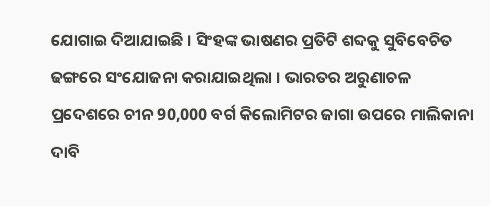ଯୋଗାଇ ଦିଆଯାଇଛି । ସିଂହଙ୍କ ଭାଷଣର ପ୍ରତିଟି ଶବ୍ଦକୁ ସୁବିବେଚିତ ଢଙ୍ଗରେ ସଂଯୋଜନା କରାଯାଇଥିଲା । ଭାରତର ଅରୁଣାଚଳ ପ୍ରଦେଶରେ ଚୀନ 90,000 ବର୍ଗ କିଲୋମିଟର ଜାଗା ଉପରେ ମାଲିକାନା ଦାବି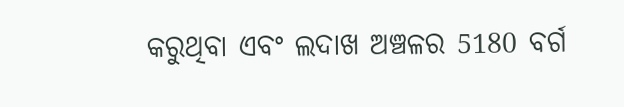କରୁଥିବା ଏବଂ ଲଦାଖ ଅଞ୍ଚଳର 5180 ବର୍ଗ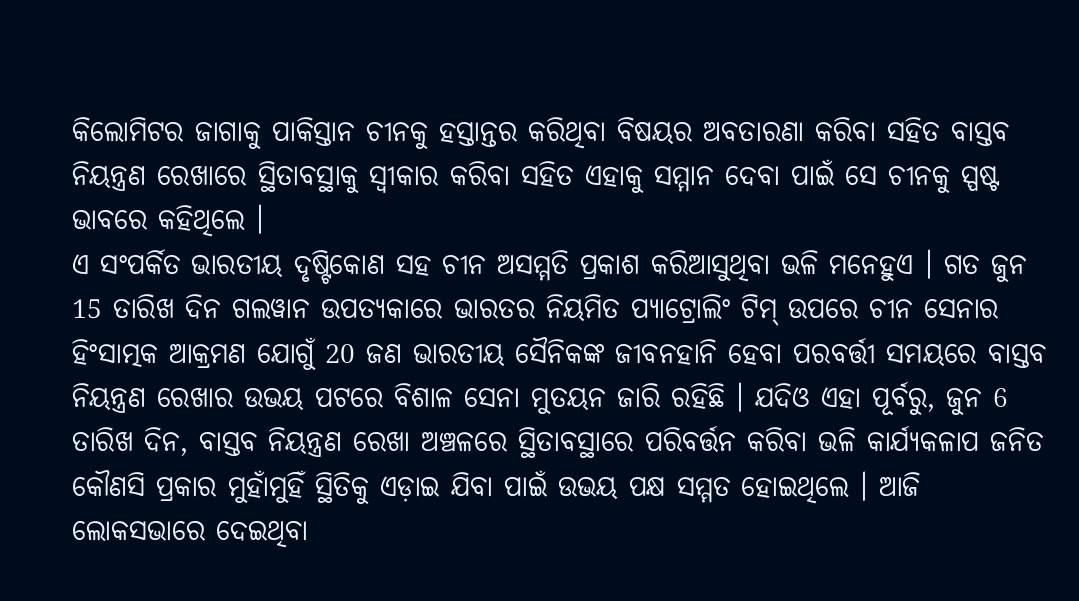କିଲୋମିଟର ଜାଗାକୁ ପାକିସ୍ତାନ ଚୀନକୁ ହସ୍ତାନ୍ତର କରିଥିବା ବିଷୟର ଅବତାରଣା କରିବା ସହିତ ବାସ୍ତବ ନିୟନ୍ତ୍ରଣ ରେଖାରେ ସ୍ଥିତାବସ୍ଥାକୁ ସ୍ବୀକାର କରିବା ସହିତ ଏହାକୁ ସମ୍ମାନ ଦେବା ପାଇଁ ସେ ଚୀନକୁ ସ୍ପଷ୍ଟ ଭାବରେ କହିଥିଲେ ।
ଏ ସଂପର୍କିତ ଭାରତୀୟ ଦୃଷ୍ଟିକୋଣ ସହ ଚୀନ ଅସମ୍ମତି ପ୍ରକାଶ କରିଆସୁଥିବା ଭଳି ମନେହୁଏ । ଗତ ଜୁନ 15 ତାରିଖ ଦିନ ଗଲୱାନ ଉପତ୍ୟକାରେ ଭାରତର ନିୟମିତ ପ୍ୟାଟ୍ରୋଲିଂ ଟିମ୍ ଉପରେ ଚୀନ ସେନାର ହିଂସାତ୍ମକ ଆକ୍ରମଣ ଯୋଗୁଁ 20 ଜଣ ଭାରତୀୟ ସୈନିକଙ୍କ ଜୀବନହାନି ହେବା ପରବର୍ତ୍ତୀ ସମୟରେ ବାସ୍ତବ ନିୟନ୍ତ୍ରଣ ରେଖାର ଉଭୟ ପଟରେ ବିଶାଳ ସେନା ମୁତୟନ ଜାରି ରହିଛି । ଯଦିଓ ଏହା ପୂର୍ବରୁ, ଜୁନ 6 ତାରିଖ ଦିନ, ବାସ୍ତବ ନିୟନ୍ତ୍ରଣ ରେଖା ଅଞ୍ଚଳରେ ସ୍ଥିତାବସ୍ଥାରେ ପରିବର୍ତ୍ତନ କରିବା ଭଳି କାର୍ଯ୍ୟକଳାପ ଜନିତ କୌଣସି ପ୍ରକାର ମୁହାଁମୁହିଁ ସ୍ଥିତିକୁ ଏଡ଼ାଇ ଯିବା ପାଇଁ ଉଭୟ ପକ୍ଷ ସମ୍ମତ ହୋଇଥିଲେ । ଆଜି ଲୋକସଭାରେ ଦେଇଥିବା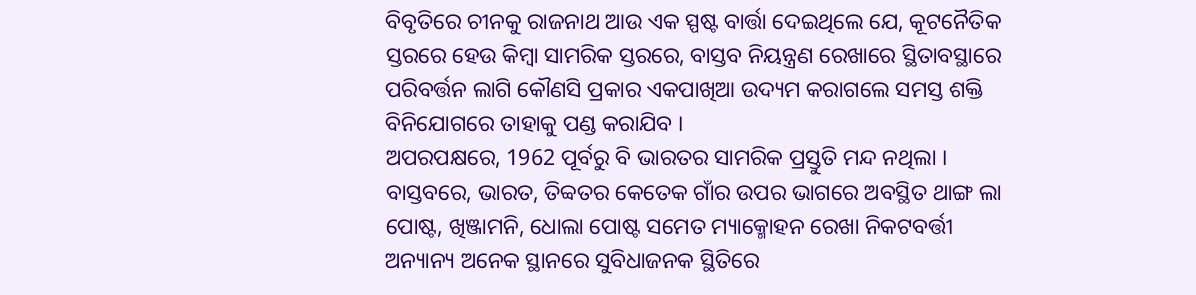ବିବୃତିରେ ଚୀନକୁ ରାଜନାଥ ଆଉ ଏକ ସ୍ପଷ୍ଟ ବାର୍ତ୍ତା ଦେଇଥିଲେ ଯେ, କୂଟନୈତିକ ସ୍ତରରେ ହେଉ କିମ୍ବା ସାମରିକ ସ୍ତରରେ, ବାସ୍ତବ ନିୟନ୍ତ୍ରଣ ରେଖାରେ ସ୍ଥିତାବସ୍ଥାରେ ପରିବର୍ତ୍ତନ ଲାଗି କୌଣସି ପ୍ରକାର ଏକପାଖିଆ ଉଦ୍ୟମ କରାଗଲେ ସମସ୍ତ ଶକ୍ତି ବିନିଯୋଗରେ ତାହାକୁ ପଣ୍ଡ କରାଯିବ ।
ଅପରପକ୍ଷରେ, 1962 ପୂର୍ବରୁ ବି ଭାରତର ସାମରିକ ପ୍ରସ୍ତୁତି ମନ୍ଦ ନଥିଲା । ବାସ୍ତବରେ, ଭାରତ, ତିବ୍ବତର କେତେକ ଗାଁର ଉପର ଭାଗରେ ଅବସ୍ଥିତ ଥାଙ୍ଗ ଲା ପୋଷ୍ଟ, ଖିଞ୍ଜାମନି, ଧୋଲା ପୋଷ୍ଟ ସମେତ ମ୍ୟାକ୍ମୋହନ ରେଖା ନିକଟବର୍ତ୍ତୀ ଅନ୍ୟାନ୍ୟ ଅନେକ ସ୍ଥାନରେ ସୁବିଧାଜନକ ସ୍ଥିତିରେ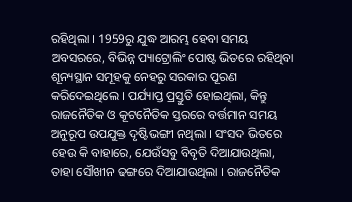ରହିଥିଲା । 1959ରୁ ଯୁଦ୍ଧ ଆରମ୍ଭ ହେବା ସମୟ ଅବସରରେ, ବିଭିନ୍ନ ପ୍ୟାଟ୍ରୋଲିଂ ପୋଷ୍ଟ ଭିତରେ ରହିଥିବା ଶୂନ୍ୟସ୍ଥାନ ସମୂହକୁ ନେହରୁ ସରକାର ପୂରଣ କରିଦେଇଥିଲେ । ପର୍ଯ୍ୟାପ୍ତ ପ୍ରସ୍ତୁତି ହୋଇଥିଲା, କିନ୍ତୁ ରାଜନୈତିକ ଓ କୂଟନୈତିକ ସ୍ତରରେ ବର୍ତ୍ତମାନ ସମୟ ଅନୁରୂପ ଉପଯୁକ୍ତ ଦୃଷ୍ଟିଭଙ୍ଗୀ ନଥିଲା । ସଂସଦ ଭିତରେ ହେଉ କି ବାହାରେ, ଯେଉଁସବୁ ବିବୃତି ଦିଆଯାଉଥିଲା, ତାହା ସୌଖୀନ ଢଙ୍ଗରେ ଦିଆଯାଉଥିଲା । ରାଜନୈତିକ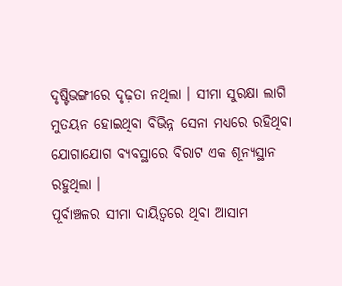ଦୃଷ୍ଟିଭଙ୍ଗୀରେ ଦୃଢ଼ତା ନଥିଲା । ସୀମା ସୁରକ୍ଷା ଲାଗି ମୁତୟନ ହୋଇଥିବା ବିଭିନ୍ନ ସେନା ମଧ୍ୟରେ ରହିଥିବା ଯୋଗାଯୋଗ ବ୍ୟବସ୍ଥାରେ ବିରାଟ ଏକ ଶୂନ୍ୟସ୍ଥାନ ରହୁଥିଲା ।
ପୂର୍ବାଞ୍ଚଳର ସୀମା ଦାୟିତ୍ବରେ ଥିବା ଆସାମ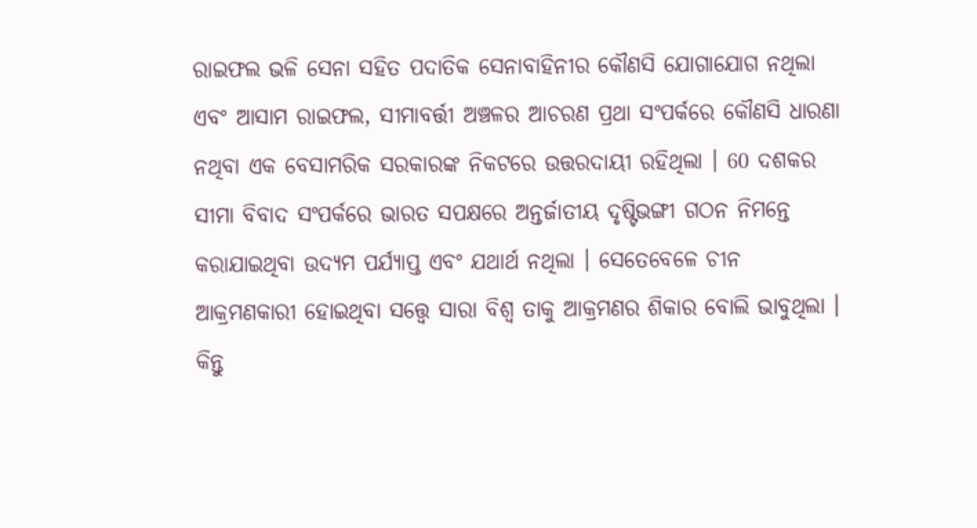ରାଇଫଲ ଭଳି ସେନା ସହିତ ପଦାତିକ ସେନାବାହିନୀର କୌଣସି ଯୋଗାଯୋଗ ନଥିଲା ଏବଂ ଆସାମ ରାଇଫଲ, ସୀମାବର୍ତ୍ତୀ ଅଞ୍ଚଳର ଆଚରଣ ପ୍ରଥା ସଂପର୍କରେ କୌଣସି ଧାରଣା ନଥିବା ଏକ ବେସାମରିକ ସରକାରଙ୍କ ନିକଟରେ ଉତ୍ତରଦାୟୀ ରହିଥିଲା । 60 ଦଶକର ସୀମା ବିବାଦ ସଂପର୍କରେ ଭାରତ ସପକ୍ଷରେ ଅନ୍ତର୍ଜାତୀୟ ଦୃଷ୍ଟିଭଙ୍ଗୀ ଗଠନ ନିମନ୍ତେ କରାଯାଇଥିବା ଉଦ୍ୟମ ପର୍ଯ୍ୟାପ୍ତ ଏବଂ ଯଥାର୍ଥ ନଥିଲା । ସେତେବେଳେ ଚୀନ ଆକ୍ରମଣକାରୀ ହୋଇଥିବା ସତ୍ତ୍ବେ ସାରା ବିଶ୍ବ ତାକୁ ଆକ୍ରମଣର ଶିକାର ବୋଲି ଭାବୁଥିଲା । କିନ୍ତୁ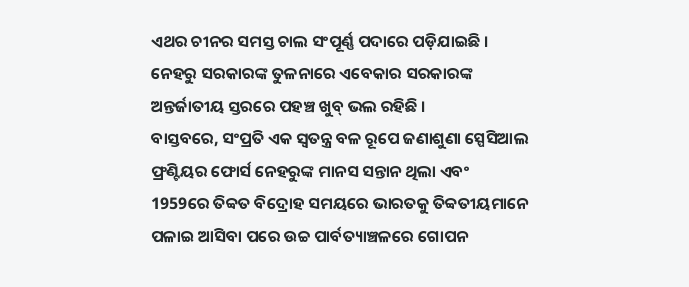ଏଥର ଚୀନର ସମସ୍ତ ଚାଲ ସଂପୂର୍ଣ୍ଣ ପଦାରେ ପଡ଼ିଯାଇଛି । ନେହରୁ ସରକାରଙ୍କ ତୁଳନାରେ ଏବେକାର ସରକାରଙ୍କ ଅନ୍ତର୍ଜାତୀୟ ସ୍ତରରେ ପହଞ୍ଚ ଖୁବ୍ ଭଲ ରହିଛି ।
ବାସ୍ତବରେ, ସଂପ୍ରତି ଏକ ସ୍ବତନ୍ତ୍ର ବଳ ରୂପେ ଜଣାଶୁଣା ସ୍ପେସିଆଲ ଫ୍ରଣ୍ଟିୟର ଫୋର୍ସ ନେହରୁଙ୍କ ମାନସ ସନ୍ତାନ ଥିଲା ଏବଂ 1959ରେ ତିବ୍ବତ ବିଦ୍ରୋହ ସମୟରେ ଭାରତକୁ ତିବ୍ବତୀୟମାନେ ପଳାଇ ଆସିବା ପରେ ଉଚ୍ଚ ପାର୍ବତ୍ୟାଞ୍ଚଳରେ ଗୋପନ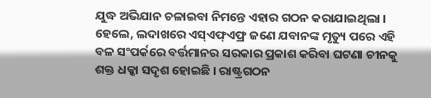ଯୁଦ୍ଧ ଅଭିଯାନ ଚଳାଇବା ନିମନ୍ତେ ଏହାର ଗଠନ କରାଯାଇଥିଲା । ହେଲେ, ଲଦାଖରେ ଏସ୍ଏଫ୍ଏଫ୍ର ଜଣେ ଯବାନଙ୍କ ମୃତ୍ୟୁ ପରେ ଏହି ବଳ ସଂପର୍କରେ ବର୍ତ୍ତମାନର ସରକାର ପ୍ରକାଶ କରିବା ଘଟଣା ଚୀନକୁ ଶକ୍ତ ଧକ୍କା ସଦୃଶ ହୋଇଛି । ରାଷ୍ଟ୍ରଗଠନ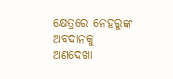କ୍ଷେତ୍ରରେ ନେହରୁଙ୍କ ଅବଦାନକୁ ଅଣଦେଖା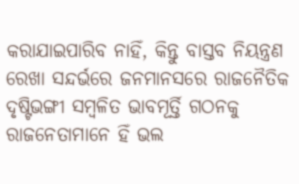କରାଯାଇପାରିବ ନାହିଁ, କିନ୍ତୁ ବାସ୍ତବ ନିୟନ୍ତ୍ରଣ ରେଖା ସନ୍ଦର୍ଭରେ ଜନମାନସରେ ରାଜନୈତିକ ଦୃଷ୍ଟିଭଙ୍ଗୀ ସମ୍ବଳିତ ଭାବମୂର୍ତ୍ତି ଗଠନକୁ ରାଜନେତାମାନେ ହିଁ ଭଲ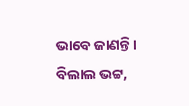ଭାବେ ଜାଣନ୍ତି ।
ବିଲାଲ ଭଟ୍ଟ,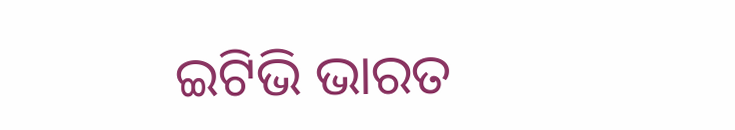ଇଟିଭି ଭାରତ